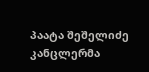პაატა შეშელიძე
კანცლერმა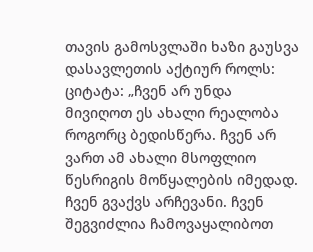თავის გამოსვლაში ხაზი გაუსვა დასავლეთის აქტიურ როლს:
ციტატა: „ჩვენ არ უნდა მივიღოთ ეს ახალი რეალობა როგორც ბედისწერა. ჩვენ არ ვართ ამ ახალი მსოფლიო წესრიგის მოწყალების იმედად. ჩვენ გვაქვს არჩევანი. ჩვენ შეგვიძლია ჩამოვაყალიბოთ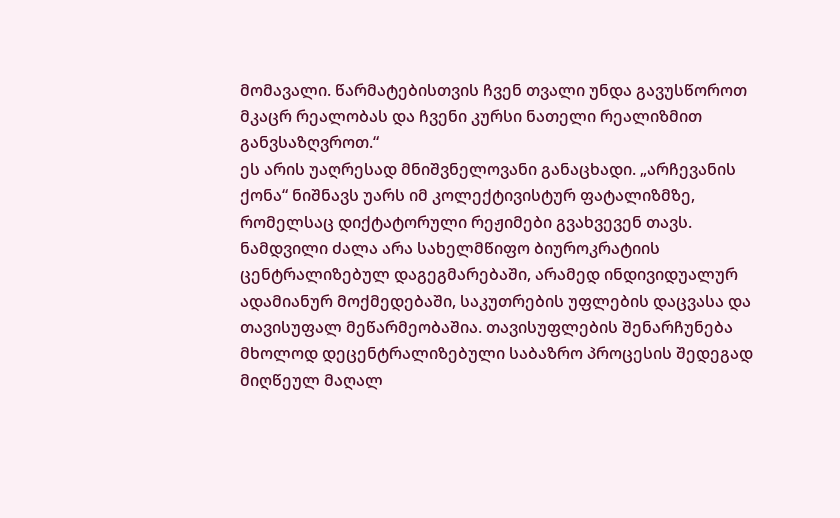მომავალი. წარმატებისთვის ჩვენ თვალი უნდა გავუსწოროთ მკაცრ რეალობას და ჩვენი კურსი ნათელი რეალიზმით განვსაზღვროთ.“
ეს არის უაღრესად მნიშვნელოვანი განაცხადი. „არჩევანის ქონა“ ნიშნავს უარს იმ კოლექტივისტურ ფატალიზმზე, რომელსაც დიქტატორული რეჟიმები გვახვევენ თავს. ნამდვილი ძალა არა სახელმწიფო ბიუროკრატიის ცენტრალიზებულ დაგეგმარებაში, არამედ ინდივიდუალურ ადამიანურ მოქმედებაში, საკუთრების უფლების დაცვასა და თავისუფალ მეწარმეობაშია. თავისუფლების შენარჩუნება მხოლოდ დეცენტრალიზებული საბაზრო პროცესის შედეგად მიღწეულ მაღალ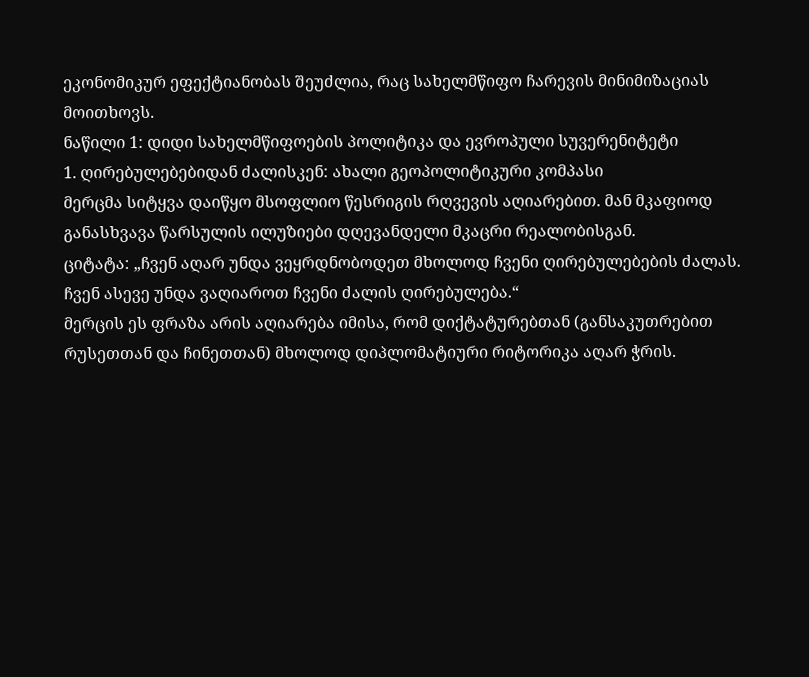ეკონომიკურ ეფექტიანობას შეუძლია, რაც სახელმწიფო ჩარევის მინიმიზაციას მოითხოვს.
ნაწილი 1: დიდი სახელმწიფოების პოლიტიკა და ევროპული სუვერენიტეტი
1. ღირებულებებიდან ძალისკენ: ახალი გეოპოლიტიკური კომპასი
მერცმა სიტყვა დაიწყო მსოფლიო წესრიგის რღვევის აღიარებით. მან მკაფიოდ განასხვავა წარსულის ილუზიები დღევანდელი მკაცრი რეალობისგან.
ციტატა: „ჩვენ აღარ უნდა ვეყრდნობოდეთ მხოლოდ ჩვენი ღირებულებების ძალას. ჩვენ ასევე უნდა ვაღიაროთ ჩვენი ძალის ღირებულება.“
მერცის ეს ფრაზა არის აღიარება იმისა, რომ დიქტატურებთან (განსაკუთრებით რუსეთთან და ჩინეთთან) მხოლოდ დიპლომატიური რიტორიკა აღარ ჭრის.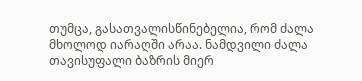თუმცა, გასათვალისწინებელია, რომ ძალა მხოლოდ იარაღში არაა. ნამდვილი ძალა თავისუფალი ბაზრის მიერ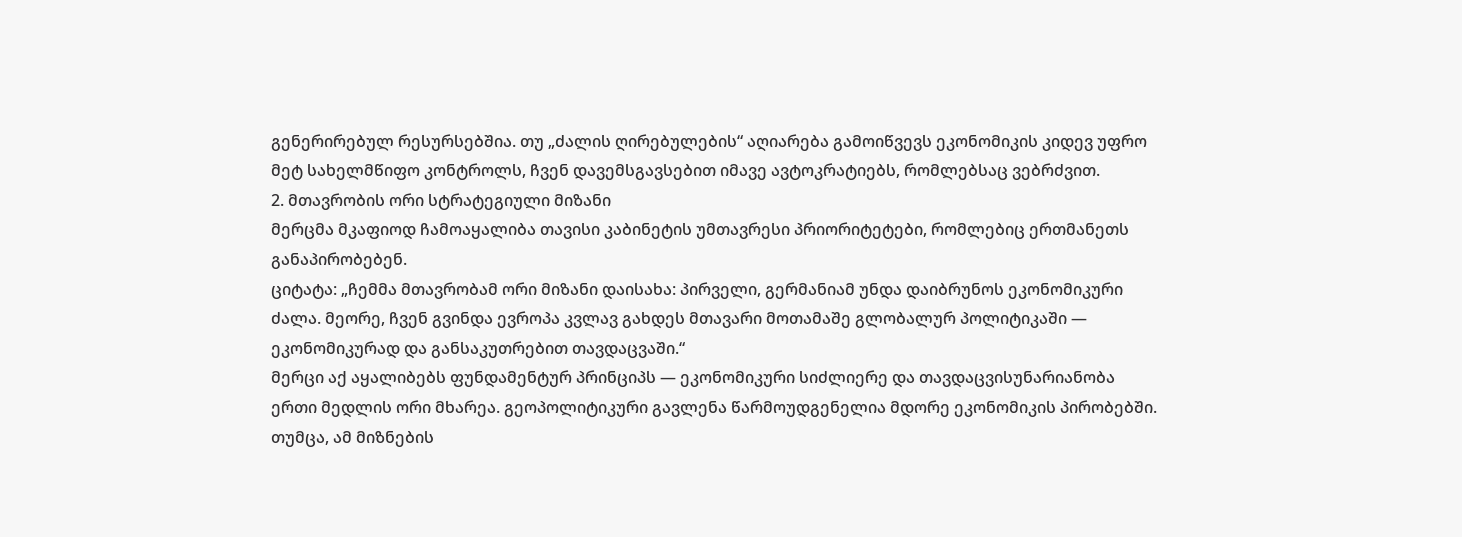გენერირებულ რესურსებშია. თუ „ძალის ღირებულების“ აღიარება გამოიწვევს ეკონომიკის კიდევ უფრო მეტ სახელმწიფო კონტროლს, ჩვენ დავემსგავსებით იმავე ავტოკრატიებს, რომლებსაც ვებრძვით.
2. მთავრობის ორი სტრატეგიული მიზანი
მერცმა მკაფიოდ ჩამოაყალიბა თავისი კაბინეტის უმთავრესი პრიორიტეტები, რომლებიც ერთმანეთს განაპირობებენ.
ციტატა: „ჩემმა მთავრობამ ორი მიზანი დაისახა: პირველი, გერმანიამ უნდა დაიბრუნოს ეკონომიკური ძალა. მეორე, ჩვენ გვინდა ევროპა კვლავ გახდეს მთავარი მოთამაშე გლობალურ პოლიტიკაში — ეკონომიკურად და განსაკუთრებით თავდაცვაში.“
მერცი აქ აყალიბებს ფუნდამენტურ პრინციპს — ეკონომიკური სიძლიერე და თავდაცვისუნარიანობა ერთი მედლის ორი მხარეა. გეოპოლიტიკური გავლენა წარმოუდგენელია მდორე ეკონომიკის პირობებში. თუმცა, ამ მიზნების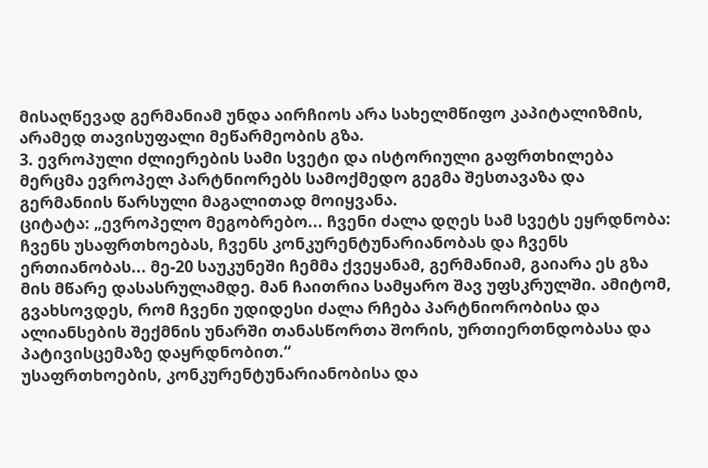მისაღწევად გერმანიამ უნდა აირჩიოს არა სახელმწიფო კაპიტალიზმის, არამედ თავისუფალი მეწარმეობის გზა.
3. ევროპული ძლიერების სამი სვეტი და ისტორიული გაფრთხილება
მერცმა ევროპელ პარტნიორებს სამოქმედო გეგმა შესთავაზა და გერმანიის წარსული მაგალითად მოიყვანა.
ციტატა: „ევროპელო მეგობრებო... ჩვენი ძალა დღეს სამ სვეტს ეყრდნობა: ჩვენს უსაფრთხოებას, ჩვენს კონკურენტუნარიანობას და ჩვენს ერთიანობას... მე-20 საუკუნეში ჩემმა ქვეყანამ, გერმანიამ, გაიარა ეს გზა მის მწარე დასასრულამდე. მან ჩაითრია სამყარო შავ უფსკრულში. ამიტომ, გვახსოვდეს, რომ ჩვენი უდიდესი ძალა რჩება პარტნიორობისა და ალიანსების შექმნის უნარში თანასწორთა შორის, ურთიერთნდობასა და პატივისცემაზე დაყრდნობით.“
უსაფრთხოების, კონკურენტუნარიანობისა და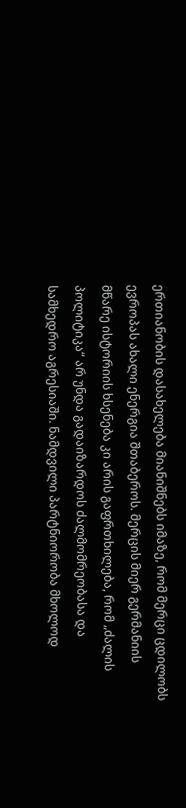ერთიანობის დასახელება მიანიშნებს იმაზე, რომ მერცი ცდილობს ევროპას ახალი ენერგია შთაბეროს. მერცის მიერ გერმანიის მწარე ისტორიის ხსენება კი არის გაფრთხილება, რომ „ძალის პოლიტიკა“ არ უნდა გადაიზარდოს ძალმომრეობასა და სამხედრო აგრესიაში. ნამდვილი პარტნიორობა მხოლოდ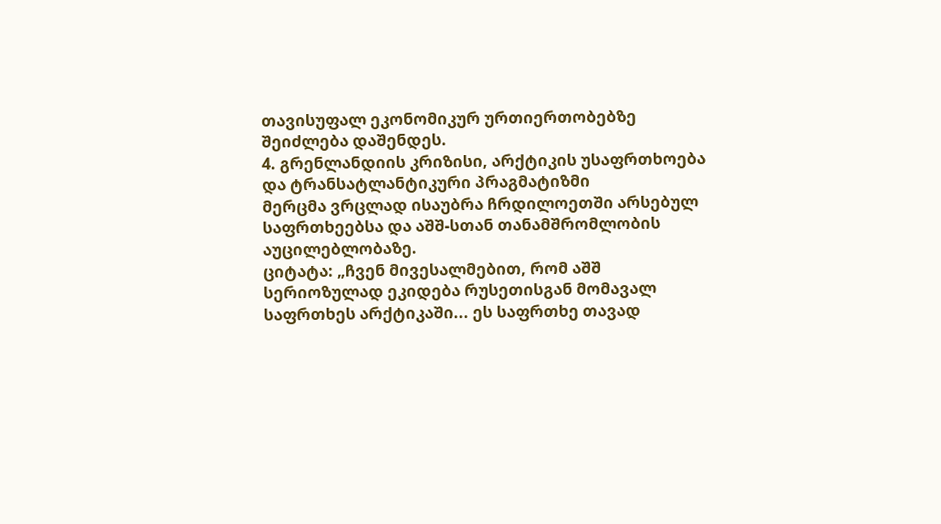თავისუფალ ეკონომიკურ ურთიერთობებზე შეიძლება დაშენდეს.
4. გრენლანდიის კრიზისი, არქტიკის უსაფრთხოება და ტრანსატლანტიკური პრაგმატიზმი
მერცმა ვრცლად ისაუბრა ჩრდილოეთში არსებულ საფრთხეებსა და აშშ-სთან თანამშრომლობის აუცილებლობაზე.
ციტატა: „ჩვენ მივესალმებით, რომ აშშ სერიოზულად ეკიდება რუსეთისგან მომავალ საფრთხეს არქტიკაში... ეს საფრთხე თავად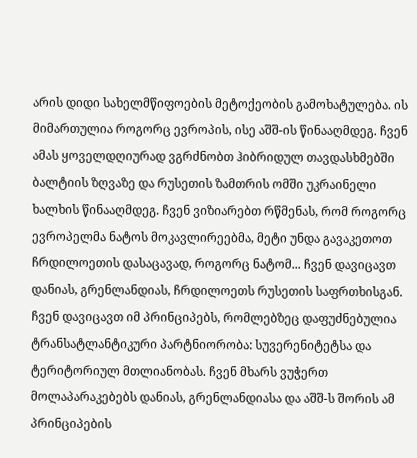არის დიდი სახელმწიფოების მეტოქეობის გამოხატულება. ის მიმართულია როგორც ევროპის, ისე აშშ-ის წინააღმდეგ. ჩვენ ამას ყოველდღიურად ვგრძნობთ ჰიბრიდულ თავდასხმებში ბალტიის ზღვაზე და რუსეთის ზამთრის ომში უკრაინელი ხალხის წინააღმდეგ. ჩვენ ვიზიარებთ რწმენას, რომ როგორც ევროპელმა ნატოს მოკავლირეებმა, მეტი უნდა გავაკეთოთ ჩრდილოეთის დასაცავად, როგორც ნატომ... ჩვენ დავიცავთ დანიას, გრენლანდიას, ჩრდილოეთს რუსეთის საფრთხისგან. ჩვენ დავიცავთ იმ პრინციპებს, რომლებზეც დაფუძნებულია ტრანსატლანტიკური პარტნიორობა: სუვერენიტეტსა და ტერიტორიულ მთლიანობას. ჩვენ მხარს ვუჭერთ მოლაპარაკებებს დანიას, გრენლანდიასა და აშშ-ს შორის ამ პრინციპების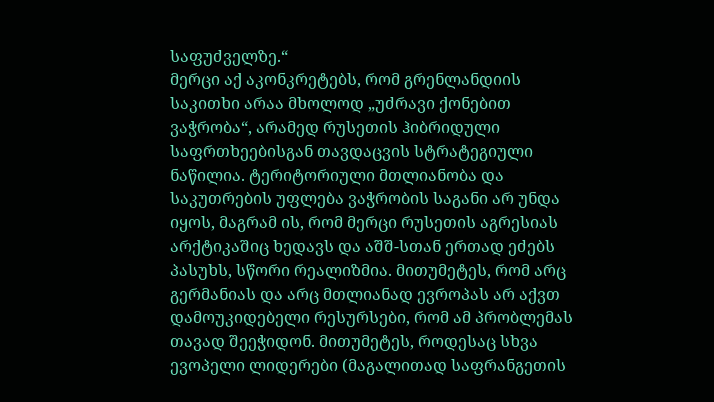საფუძველზე.“
მერცი აქ აკონკრეტებს, რომ გრენლანდიის საკითხი არაა მხოლოდ „უძრავი ქონებით ვაჭრობა“, არამედ რუსეთის ჰიბრიდული საფრთხეებისგან თავდაცვის სტრატეგიული ნაწილია. ტერიტორიული მთლიანობა და საკუთრების უფლება ვაჭრობის საგანი არ უნდა იყოს, მაგრამ ის, რომ მერცი რუსეთის აგრესიას არქტიკაშიც ხედავს და აშშ-სთან ერთად ეძებს პასუხს, სწორი რეალიზმია. მითუმეტეს, რომ არც გერმანიას და არც მთლიანად ევროპას არ აქვთ დამოუკიდებელი რესურსები, რომ ამ პრობლემას თავად შეეჭიდონ. მითუმეტეს, როდესაც სხვა ევოპელი ლიდერები (მაგალითად საფრანგეთის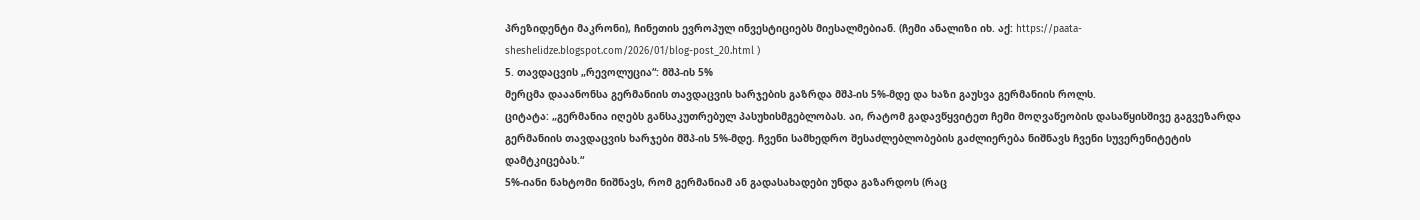პრეზიდენტი მაკრონი), ჩინეთის ევროპულ ინვესტიციებს მიესალმებიან. (ჩემი ანალიზი იხ. აქ: https://paata-sheshelidze.blogspot.com/2026/01/blog-post_20.html )
5. თავდაცვის „რევოლუცია“: მშპ-ის 5%
მერცმა დააანონსა გერმანიის თავდაცვის ხარჯების გაზრდა მშპ-ის 5%-მდე და ხაზი გაუსვა გერმანიის როლს.
ციტატა: „გერმანია იღებს განსაკუთრებულ პასუხისმგებლობას. აი, რატომ გადავწყვიტეთ ჩემი მოღვაწეობის დასაწყისშივე გაგვეზარდა გერმანიის თავდაცვის ხარჯები მშპ-ის 5%-მდე. ჩვენი სამხედრო შესაძლებლობების გაძლიერება ნიშნავს ჩვენი სუვერენიტეტის დამტკიცებას.“
5%-იანი ნახტომი ნიშნავს, რომ გერმანიამ ან გადასახადები უნდა გაზარდოს (რაც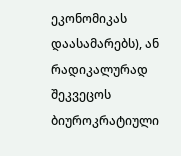ეკონომიკას დაასამარებს), ან რადიკალურად შეკვეცოს ბიუროკრატიული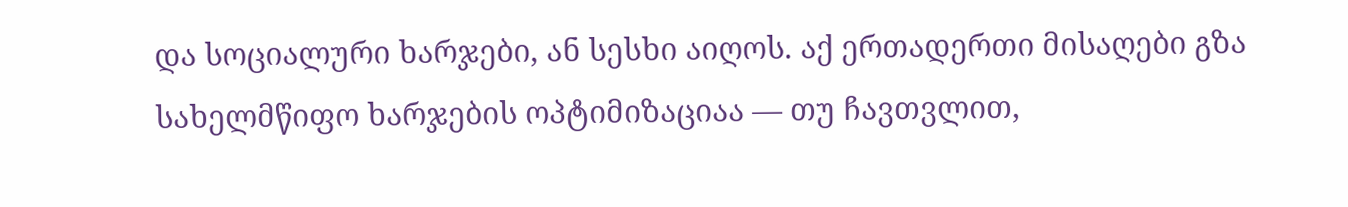და სოციალური ხარჯები, ან სესხი აიღოს. აქ ერთადერთი მისაღები გზა სახელმწიფო ხარჯების ოპტიმიზაციაა — თუ ჩავთვლით,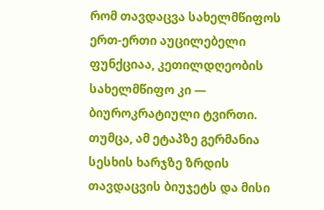რომ თავდაცვა სახელმწიფოს ერთ-ერთი აუცილებელი ფუნქციაა, კეთილდღეობის სახელმწიფო კი — ბიუროკრატიული ტვირთი. თუმცა, ამ ეტაპზე გერმანია სესხის ხარჯზე ზრდის თავდაცვის ბიუჯეტს და მისი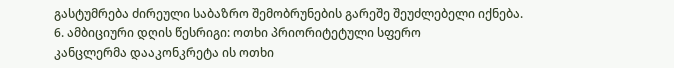გასტუმრება ძირეული საბაზრო შემობრუნების გარეშე შეუძლებელი იქნება.
6. ამბიციური დღის წესრიგი: ოთხი პრიორიტეტული სფერო
კანცლერმა დააკონკრეტა ის ოთხი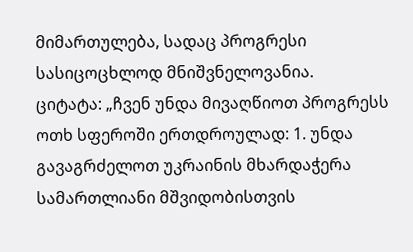მიმართულება, სადაც პროგრესი სასიცოცხლოდ მნიშვნელოვანია.
ციტატა: „ჩვენ უნდა მივაღწიოთ პროგრესს ოთხ სფეროში ერთდროულად: 1. უნდა გავაგრძელოთ უკრაინის მხარდაჭერა სამართლიანი მშვიდობისთვის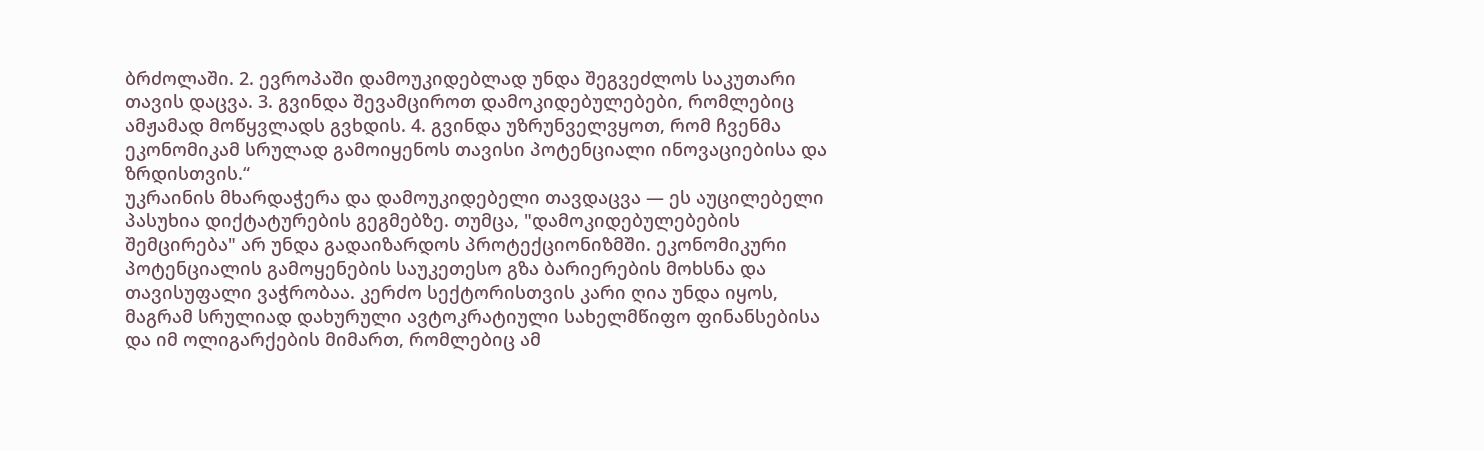ბრძოლაში. 2. ევროპაში დამოუკიდებლად უნდა შეგვეძლოს საკუთარი თავის დაცვა. 3. გვინდა შევამციროთ დამოკიდებულებები, რომლებიც ამჟამად მოწყვლადს გვხდის. 4. გვინდა უზრუნველვყოთ, რომ ჩვენმა ეკონომიკამ სრულად გამოიყენოს თავისი პოტენციალი ინოვაციებისა და ზრდისთვის.“
უკრაინის მხარდაჭერა და დამოუკიდებელი თავდაცვა — ეს აუცილებელი პასუხია დიქტატურების გეგმებზე. თუმცა, "დამოკიდებულებების შემცირება" არ უნდა გადაიზარდოს პროტექციონიზმში. ეკონომიკური პოტენციალის გამოყენების საუკეთესო გზა ბარიერების მოხსნა და თავისუფალი ვაჭრობაა. კერძო სექტორისთვის კარი ღია უნდა იყოს, მაგრამ სრულიად დახურული ავტოკრატიული სახელმწიფო ფინანსებისა და იმ ოლიგარქების მიმართ, რომლებიც ამ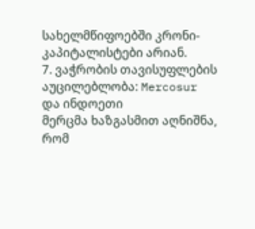სახელმწიფოებში კრონი-კაპიტალისტები არიან.
7. ვაჭრობის თავისუფლების აუცილებლობა: Mercosur და ინდოეთი
მერცმა ხაზგასმით აღნიშნა, რომ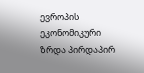ევროპის ეკონომიკური ზრდა პირდაპირ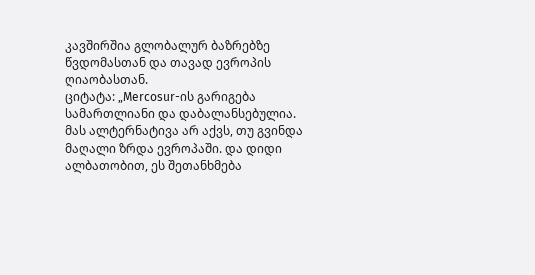კავშირშია გლობალურ ბაზრებზე წვდომასთან და თავად ევროპის ღიაობასთან.
ციტატა: „Mercosur-ის გარიგება სამართლიანი და დაბალანსებულია. მას ალტერნატივა არ აქვს, თუ გვინდა მაღალი ზრდა ევროპაში. და დიდი ალბათობით, ეს შეთანხმება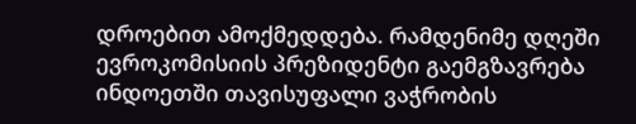დროებით ამოქმედდება. რამდენიმე დღეში ევროკომისიის პრეზიდენტი გაემგზავრება ინდოეთში თავისუფალი ვაჭრობის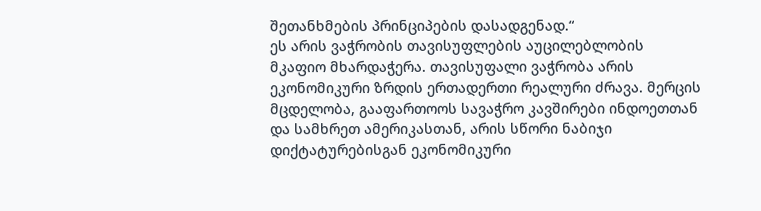შეთანხმების პრინციპების დასადგენად.“
ეს არის ვაჭრობის თავისუფლების აუცილებლობის მკაფიო მხარდაჭერა. თავისუფალი ვაჭრობა არის ეკონომიკური ზრდის ერთადერთი რეალური ძრავა. მერცის მცდელობა, გააფართოოს სავაჭრო კავშირები ინდოეთთან და სამხრეთ ამერიკასთან, არის სწორი ნაბიჯი დიქტატურებისგან ეკონომიკური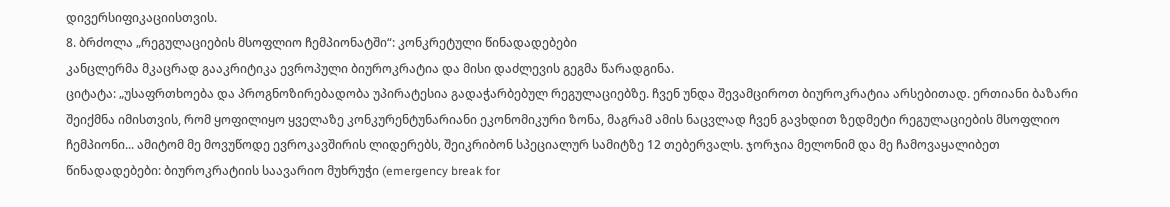დივერსიფიკაციისთვის.
8. ბრძოლა „რეგულაციების მსოფლიო ჩემპიონატში“: კონკრეტული წინადადებები
კანცლერმა მკაცრად გააკრიტიკა ევროპული ბიუროკრატია და მისი დაძლევის გეგმა წარადგინა.
ციტატა: „უსაფრთხოება და პროგნოზირებადობა უპირატესია გადაჭარბებულ რეგულაციებზე. ჩვენ უნდა შევამციროთ ბიუროკრატია არსებითად. ერთიანი ბაზარი შეიქმნა იმისთვის, რომ ყოფილიყო ყველაზე კონკურენტუნარიანი ეკონომიკური ზონა, მაგრამ ამის ნაცვლად ჩვენ გავხდით ზედმეტი რეგულაციების მსოფლიო ჩემპიონი... ამიტომ მე მოვუწოდე ევროკავშირის ლიდერებს, შეიკრიბონ სპეციალურ სამიტზე 12 თებერვალს. ჯორჯია მელონიმ და მე ჩამოვაყალიბეთ წინადადებები: ბიუროკრატიის საავარიო მუხრუჭი (emergency break for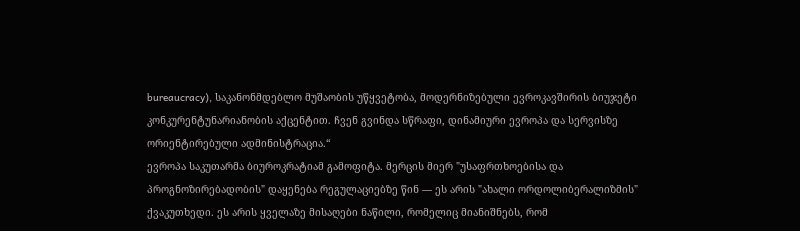bureaucracy), საკანონმდებლო მუშაობის უწყვეტობა, მოდერნიზებული ევროკავშირის ბიუჯეტი კონკურენტუნარიანობის აქცენტით. ჩვენ გვინდა სწრაფი, დინამიური ევროპა და სერვისზე ორიენტირებული ადმინისტრაცია.“
ევროპა საკუთარმა ბიუროკრატიამ გამოფიტა. მერცის მიერ "უსაფრთხოებისა და პროგნოზირებადობის" დაყენება რეგულაციებზე წინ — ეს არის "ახალი ორდოლიბერალიზმის" ქვაკუთხედი. ეს არის ყველაზე მისაღები ნაწილი, რომელიც მიანიშნებს, რომ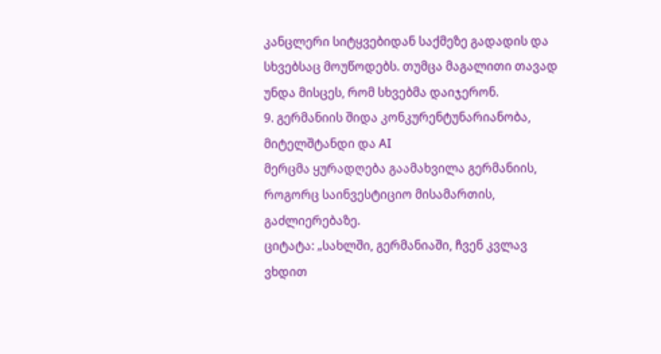კანცლერი სიტყვებიდან საქმეზე გადადის და სხვებსაც მოუწოდებს. თუმცა მაგალითი თავად უნდა მისცეს, რომ სხვებმა დაიჯერონ.
9. გერმანიის შიდა კონკურენტუნარიანობა, მიტელშტანდი და AI
მერცმა ყურადღება გაამახვილა გერმანიის, როგორც საინვესტიციო მისამართის, გაძლიერებაზე.
ციტატა: „სახლში, გერმანიაში, ჩვენ კვლავ ვხდით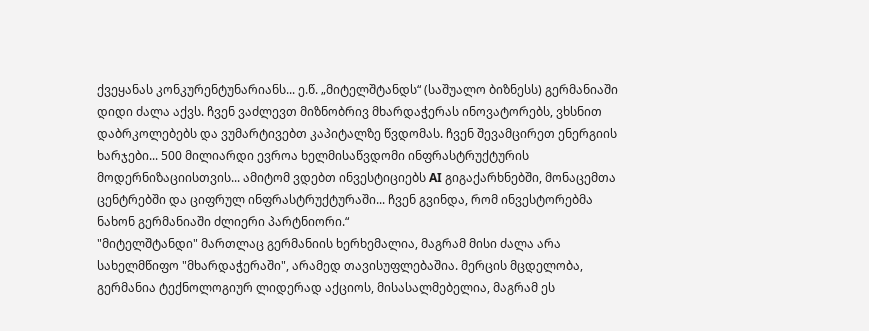ქვეყანას კონკურენტუნარიანს... ე.წ. „მიტელშტანდს“ (საშუალო ბიზნესს) გერმანიაში დიდი ძალა აქვს. ჩვენ ვაძლევთ მიზნობრივ მხარდაჭერას ინოვატორებს, ვხსნით დაბრკოლებებს და ვუმარტივებთ კაპიტალზე წვდომას. ჩვენ შევამცირეთ ენერგიის ხარჯები... 500 მილიარდი ევროა ხელმისაწვდომი ინფრასტრუქტურის მოდერნიზაციისთვის... ამიტომ ვდებთ ინვესტიციებს AI გიგაქარხნებში, მონაცემთა ცენტრებში და ციფრულ ინფრასტრუქტურაში... ჩვენ გვინდა, რომ ინვესტორებმა ნახონ გერმანიაში ძლიერი პარტნიორი.“
"მიტელშტანდი" მართლაც გერმანიის ხერხემალია, მაგრამ მისი ძალა არა სახელმწიფო "მხარდაჭერაში", არამედ თავისუფლებაშია. მერცის მცდელობა, გერმანია ტექნოლოგიურ ლიდერად აქციოს, მისასალმებელია, მაგრამ ეს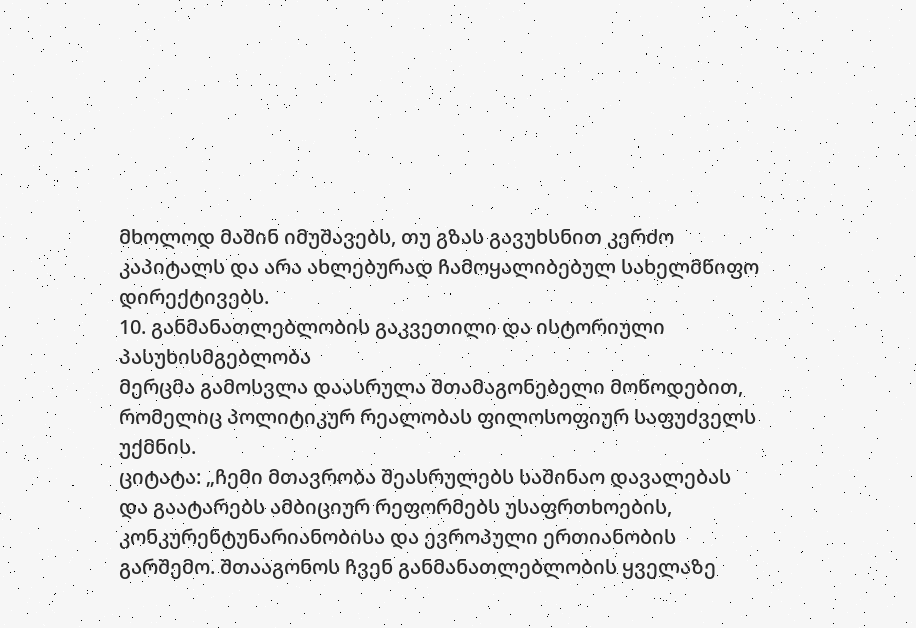მხოლოდ მაშინ იმუშავებს, თუ გზას გავუხსნით კერძო კაპიტალს და არა ახლებურად ჩამოყალიბებულ სახელმწიფო დირექტივებს.
10. განმანათლებლობის გაკვეთილი და ისტორიული პასუხისმგებლობა
მერცმა გამოსვლა დაასრულა შთამაგონებელი მოწოდებით, რომელიც პოლიტიკურ რეალობას ფილოსოფიურ საფუძველს უქმნის.
ციტატა: „ჩემი მთავრობა შეასრულებს საშინაო დავალებას და გაატარებს ამბიციურ რეფორმებს უსაფრთხოების, კონკურენტუნარიანობისა და ევროპული ერთიანობის გარშემო. შთააგონოს ჩვენ განმანათლებლობის ყველაზე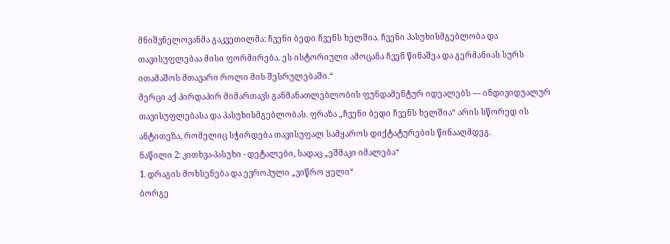მნიშვნელოვანმა გაკვეთილმა: ჩვენი ბედი ჩვენს ხელშია. ჩვენი პასუხისმგებლობა და თავისუფლებაა მისი ფორმირება. ეს ისტორიული ამოცანა ჩვენ წინაშეა და გერმანიას სურს ითამაშოს მთავარი როლი მის შესრულებაში.“
მერცი აქ პირდაპირ მიმართავს განმანათლებლობის ფუნდამენტურ იდეალებს — ინდივიდუალურ თავისუფლებასა და პასუხისმგებლობას. ფრაზა „ჩვენი ბედი ჩვენს ხელშია“ არის სწორედ ის ანტითეზა, რომელიც სჭირდება თავისუფალ სამყაროს დიქტატურების წინააღმდეგ.
ნაწილი 2: კითხვა-პასუხი - დეტალები, სადაც „ეშმაკი იმალება“
1. დრაგის მოხსენება და ევროპული „ვიწრო ყელი“
ბორგე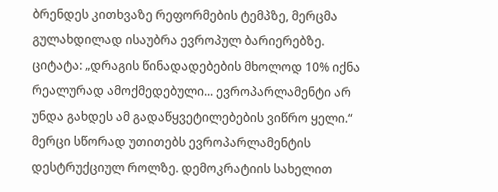ბრენდეს კითხვაზე რეფორმების ტემპზე, მერცმა გულახდილად ისაუბრა ევროპულ ბარიერებზე.
ციტატა: „დრაგის წინადადებების მხოლოდ 10% იქნა რეალურად ამოქმედებული... ევროპარლამენტი არ უნდა გახდეს ამ გადაწყვეტილებების ვიწრო ყელი.“
მერცი სწორად უთითებს ევროპარლამენტის დესტრუქციულ როლზე. დემოკრატიის სახელით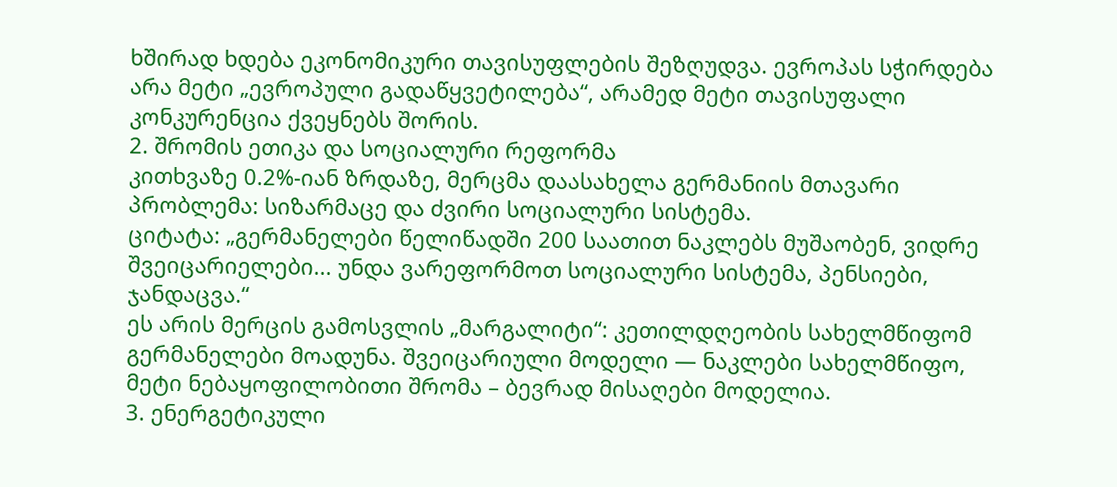ხშირად ხდება ეკონომიკური თავისუფლების შეზღუდვა. ევროპას სჭირდება არა მეტი „ევროპული გადაწყვეტილება“, არამედ მეტი თავისუფალი კონკურენცია ქვეყნებს შორის.
2. შრომის ეთიკა და სოციალური რეფორმა
კითხვაზე 0.2%-იან ზრდაზე, მერცმა დაასახელა გერმანიის მთავარი პრობლემა: სიზარმაცე და ძვირი სოციალური სისტემა.
ციტატა: „გერმანელები წელიწადში 200 საათით ნაკლებს მუშაობენ, ვიდრე შვეიცარიელები... უნდა ვარეფორმოთ სოციალური სისტემა, პენსიები, ჯანდაცვა.“
ეს არის მერცის გამოსვლის „მარგალიტი“: კეთილდღეობის სახელმწიფომ გერმანელები მოადუნა. შვეიცარიული მოდელი — ნაკლები სახელმწიფო, მეტი ნებაყოფილობითი შრომა – ბევრად მისაღები მოდელია.
3. ენერგეტიკული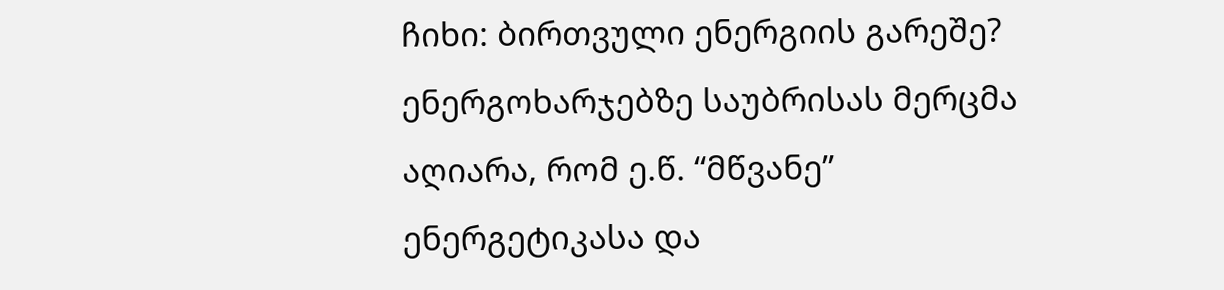ჩიხი: ბირთვული ენერგიის გარეშე?
ენერგოხარჯებზე საუბრისას მერცმა აღიარა, რომ ე.წ. “მწვანე” ენერგეტიკასა და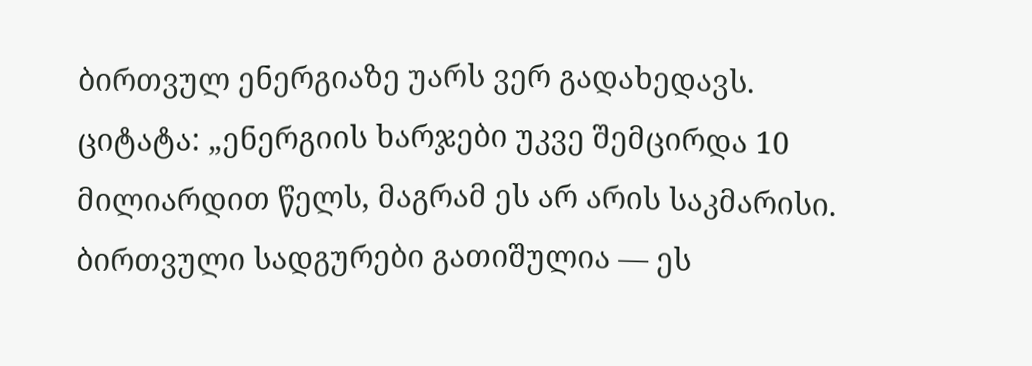ბირთვულ ენერგიაზე უარს ვერ გადახედავს.
ციტატა: „ენერგიის ხარჯები უკვე შემცირდა 10 მილიარდით წელს, მაგრამ ეს არ არის საკმარისი. ბირთვული სადგურები გათიშულია — ეს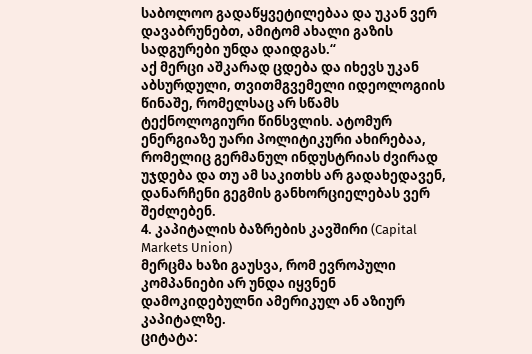საბოლოო გადაწყვეტილებაა და უკან ვერ დავაბრუნებთ, ამიტომ ახალი გაზის სადგურები უნდა დაიდგას.“
აქ მერცი აშკარად ცდება და იხევს უკან აბსურდული, თვითმგვემელი იდეოლოგიის წინაშე, რომელსაც არ სწამს ტექნოლოგიური წინსვლის. ატომურ ენერგიაზე უარი პოლიტიკური ახირებაა, რომელიც გერმანულ ინდუსტრიას ძვირად უჯდება და თუ ამ საკითხს არ გადახედავენ, დანარჩენი გეგმის განხორციელებას ვერ შეძლებენ.
4. კაპიტალის ბაზრების კავშირი (Capital Markets Union)
მერცმა ხაზი გაუსვა, რომ ევროპული კომპანიები არ უნდა იყვნენ დამოკიდებულნი ამერიკულ ან აზიურ კაპიტალზე.
ციტატა: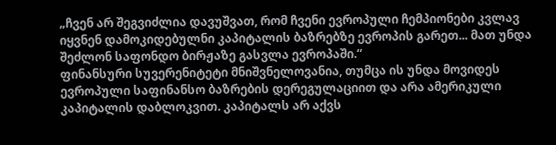„ჩვენ არ შეგვიძლია დავუშვათ, რომ ჩვენი ევროპული ჩემპიონები კვლავ იყვნენ დამოკიდებულნი კაპიტალის ბაზრებზე ევროპის გარეთ... მათ უნდა შეძლონ საფონდო ბირჟაზე გასვლა ევროპაში.“
ფინანსური სუვერენიტეტი მნიშვნელოვანია, თუმცა ის უნდა მოვიდეს ევროპული საფინანსო ბაზრების დერეგულაციით და არა ამერიკული კაპიტალის დაბლოკვით. კაპიტალს არ აქვს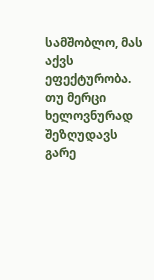სამშობლო, მას აქვს ეფექტურობა. თუ მერცი ხელოვნურად შეზღუდავს გარე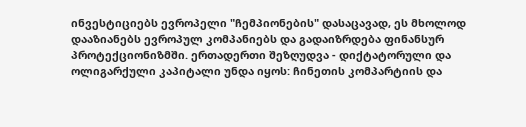ინვესტიციებს ევროპელი "ჩემპიონების" დასაცავად, ეს მხოლოდ დააზიანებს ევროპულ კომპანიებს და გადაიზრდება ფინანსურ პროტექციონიზმში. ერთადერთი შეზღუდვა - დიქტატორული და ოლიგარქული კაპიტალი უნდა იყოს: ჩინეთის კომპარტიის და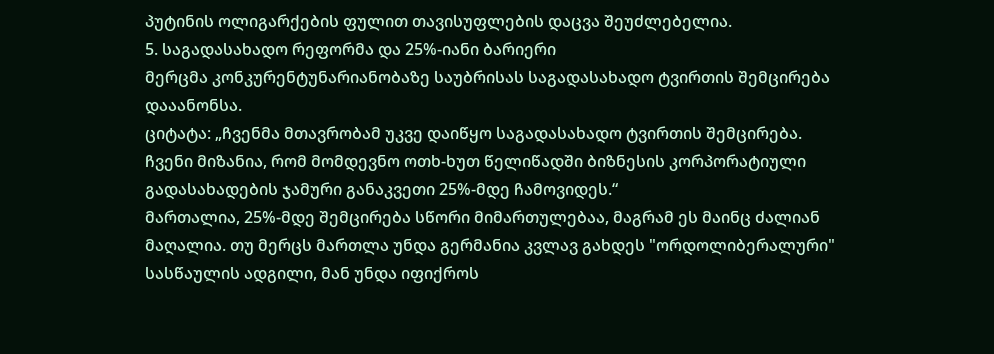პუტინის ოლიგარქების ფულით თავისუფლების დაცვა შეუძლებელია.
5. საგადასახადო რეფორმა და 25%-იანი ბარიერი
მერცმა კონკურენტუნარიანობაზე საუბრისას საგადასახადო ტვირთის შემცირება დააანონსა.
ციტატა: „ჩვენმა მთავრობამ უკვე დაიწყო საგადასახადო ტვირთის შემცირება. ჩვენი მიზანია, რომ მომდევნო ოთხ-ხუთ წელიწადში ბიზნესის კორპორატიული გადასახადების ჯამური განაკვეთი 25%-მდე ჩამოვიდეს.“
მართალია, 25%-მდე შემცირება სწორი მიმართულებაა, მაგრამ ეს მაინც ძალიან მაღალია. თუ მერცს მართლა უნდა გერმანია კვლავ გახდეს "ორდოლიბერალური" სასწაულის ადგილი, მან უნდა იფიქროს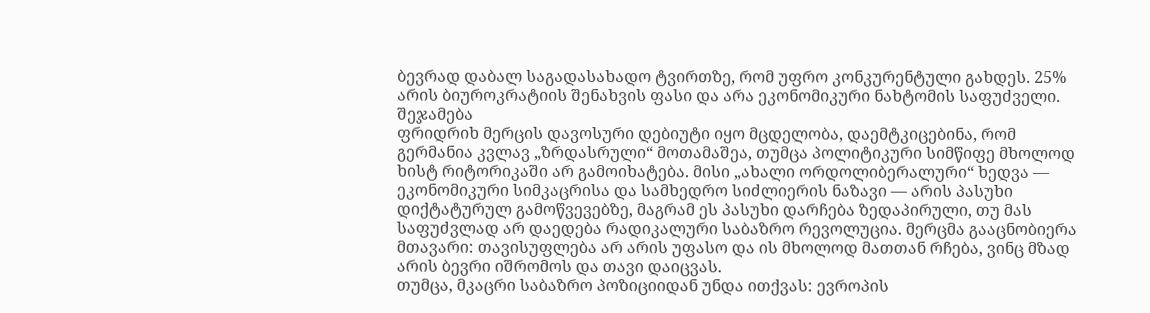ბევრად დაბალ საგადასახადო ტვირთზე, რომ უფრო კონკურენტული გახდეს. 25% არის ბიუროკრატიის შენახვის ფასი და არა ეკონომიკური ნახტომის საფუძველი.
შეჯამება
ფრიდრიხ მერცის დავოსური დებიუტი იყო მცდელობა, დაემტკიცებინა, რომ გერმანია კვლავ „ზრდასრული“ მოთამაშეა, თუმცა პოლიტიკური სიმწიფე მხოლოდ ხისტ რიტორიკაში არ გამოიხატება. მისი „ახალი ორდოლიბერალური“ ხედვა — ეკონომიკური სიმკაცრისა და სამხედრო სიძლიერის ნაზავი — არის პასუხი დიქტატურულ გამოწვევებზე, მაგრამ ეს პასუხი დარჩება ზედაპირული, თუ მას საფუძვლად არ დაედება რადიკალური საბაზრო რევოლუცია. მერცმა გააცნობიერა მთავარი: თავისუფლება არ არის უფასო და ის მხოლოდ მათთან რჩება, ვინც მზად არის ბევრი იშრომოს და თავი დაიცვას.
თუმცა, მკაცრი საბაზრო პოზიციიდან უნდა ითქვას: ევროპის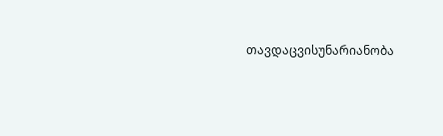თავდაცვისუნარიანობა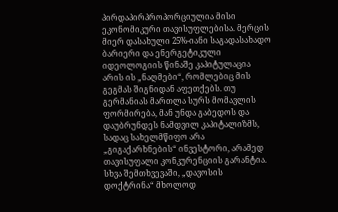პირდაპირპროპორციულია მისი ეკონომიკური თავისუფლებისა. მერცის მიერ დასახული 25%-იანი საგადასახადო ბარიერი და ენერგეტიკული იდეოლოგიის წინაშე კაპიტულაცია არის ის „ნაღმები“, რომლებიც მის გეგმას შიგნიდან აფეთქებს. თუ გერმანიას მართლა სურს მომავლის ფორმირება, მან უნდა გაბედოს და დაუბრუნდეს ნამდვილ კაპიტალიზმს, სადაც სახელმწიფო არა „გიგაქარხნების“ ინვესტორი, არამედ თავისუფალი კონკურენციის გარანტია. სხვა შემთხვევაში, „დავოსის დოქტრინა“ მხოლოდ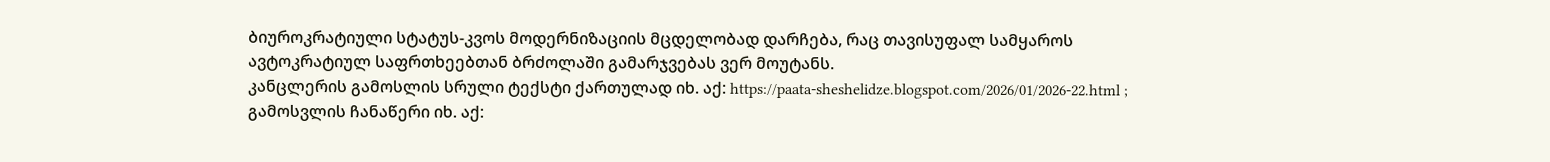ბიუროკრატიული სტატუს-კვოს მოდერნიზაციის მცდელობად დარჩება, რაც თავისუფალ სამყაროს ავტოკრატიულ საფრთხეებთან ბრძოლაში გამარჯვებას ვერ მოუტანს.
კანცლერის გამოსლის სრული ტექსტი ქართულად იხ. აქ: https://paata-sheshelidze.blogspot.com/2026/01/2026-22.html ; გამოსვლის ჩანაწერი იხ. აქ: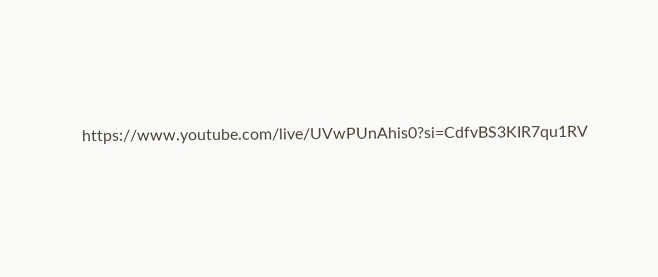https://www.youtube.com/live/UVwPUnAhis0?si=CdfvBS3KIR7qu1RV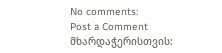No comments:
Post a Comment
მხარდაჭერისთვის: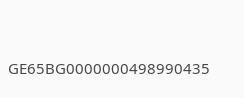GE65BG0000000498990435